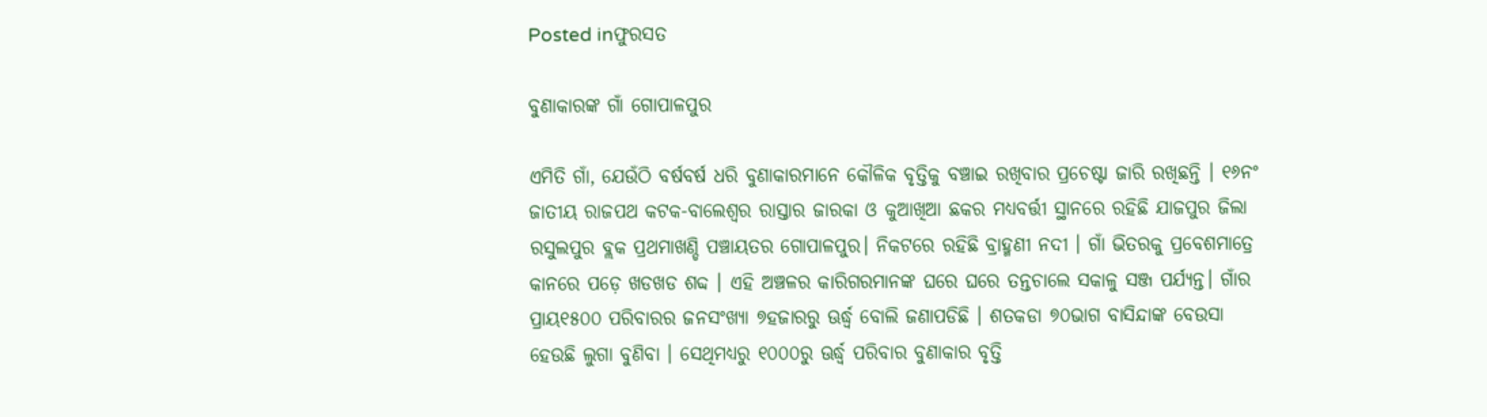Posted inଫୁରସତ

ବୁଣାକାରଙ୍କ ଗାଁ ଗୋପାଳପୁର

ଏମିତି ଗାଁ, ଯେଉଁଠି ବର୍ଷବର୍ଷ ଧରି ବୁଣାକାରମାନେ କୌଳିକ ବୃତ୍ତିକୁ ବଞ୍ଚାଇ ରଖିବାର ପ୍ରଚେଷ୍ଟା ଜାରି ରଖିଛନ୍ତି । ୧୬ନଂ ଜାତୀୟ ରାଜପଥ କଟକ-ବାଲେଶ୍ୱର ରାସ୍ତାର ଜାରକା ଓ କୁଆଖିଆ ଛକର ମଧ୍ୟବର୍ତ୍ତୀ ସ୍ଥାନରେ ରହିଛି ଯାଜପୁର ଜିଲା ରସୁଲପୁର ବ୍ଲକ ପ୍ରଥମାଖଣ୍ଡି ପଞ୍ଚାୟତର ଗୋପାଳପୁର। ନିକଟରେ ରହିଛି ବ୍ରାହ୍ମଣୀ ନଦୀ । ଗାଁ ଭିତରକୁ ପ୍ରବେଶମାତ୍ରେ କାନରେ ପଡ଼େ ଖଡଖଡ ଶବ୍ଦ । ଏହି ଅଞ୍ଚଳର କାରିଗରମାନଙ୍କ ଘରେ ଘରେ ତନ୍ତଚାଲେ ସକାଳୁ ସଞ୍ଜ ପର୍ଯ୍ୟନ୍ତ। ଗାଁର ପ୍ରାୟ୧୫୦୦ ପରିବାରର ଜନସଂଖ୍ୟା ୭ହଜାରରୁ ଊର୍ଦ୍ଧ୍ୱ ବୋଲି ଜଣାପଡିଛି । ଶତକଡା ୭୦ଭାଗ ବାସିନ୍ଦାଙ୍କ ବେଉସା ହେଉଛି ଲୁଗା ବୁଣିବା । ସେଥିମଧ୍ୟରୁ ୧୦୦୦ରୁ ଊର୍ଦ୍ଧ୍ୱ ପରିବାର ବୁଣାକାର ବୃତ୍ତି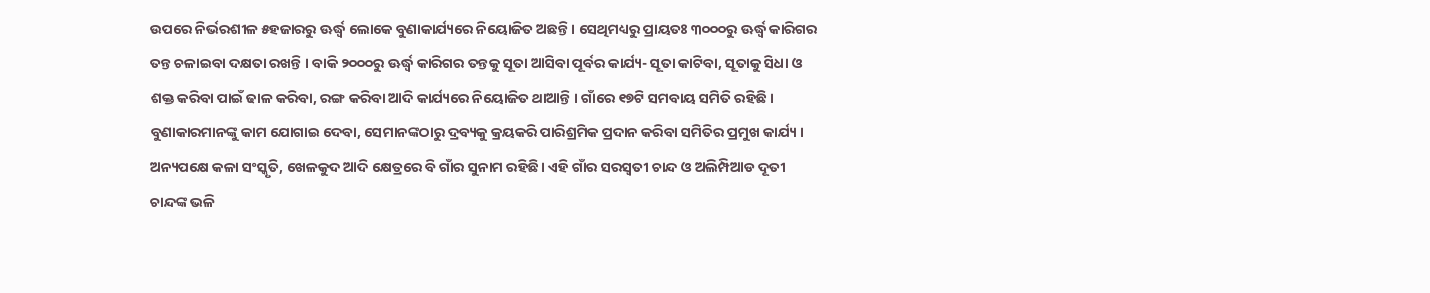ଉପରେ ନିର୍ଭରଶୀଳ ୫ହଜାରରୁ ଊର୍ଦ୍ଧ୍ୱ ଲୋକେ ବୁଣାକାର୍ଯ୍ୟରେ ନିୟୋଜିତ ଅଛନ୍ତି । ସେଥିମଧ୍ୟରୁ ପ୍ରାୟତଃ ୩୦୦୦ରୁ ଊର୍ଦ୍ଧ୍ୱ କାରିଗର ତନ୍ତ ଚଳାଇବା ଦକ୍ଷତା ରଖନ୍ତି । ବାକି ୨୦୦୦ରୁ ଊର୍ଦ୍ଧ୍ୱ କାରିଗର ତନ୍ତକୁ ସୂତା ଆସିବା ପୂର୍ବର କାର୍ଯ୍ୟ- ସୂତା କାଟିବା, ସୂତାକୁ ସିଧା ଓ ଶକ୍ତ କରିବା ପାଇଁ ଢାଳ କରିବା, ରଙ୍ଗ କରିବା ଆଦି କାର୍ଯ୍ୟରେ ନିୟୋଜିତ ଥାଆନ୍ତି । ଗାଁରେ ୧୭ଟି ସମବାୟ ସମିତି ରହିଛି । ବୁଣାକାରମାନଙ୍କୁ କାମ ଯୋଗାଇ ଦେବା, ସେମାନଙ୍କଠାରୁ ଦ୍ରବ୍ୟକୁ କ୍ରୟକରି ପାରିଶ୍ରମିକ ପ୍ରଦାନ କରିବା ସମିତିର ପ୍ରମୁଖ କାର୍ଯ୍ୟ । ଅନ୍ୟପକ୍ଷେ କଳା ସଂସ୍କୃତି, ଖେଳକୁଦ ଆଦି କ୍ଷେତ୍ରରେ ବି ଗାଁର ସୁନାମ ରହିଛି। ଏହି ଗାଁର ସରସ୍ବତୀ ଚାନ୍ଦ ଓ ଅଲିମ୍ପିଆଡ ଦୂତୀ ଚାନ୍ଦଙ୍କ ଭଳି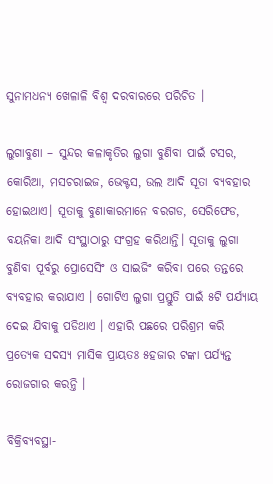ସୁନାମଧନ୍ୟ ଖେଳାଳି ବିଶ୍ୱ ଦରବାରରେ ପରିଚିତ ।

ଲୁଗାବୁଣା – ସୁନ୍ଦର କଳାକୃତିର ଲୁଗା ବୁଣିବା ପାଇଁ ଟସର, କୋରିଆ, ମସଚରାଇଜ, ଭେକ୍ଟସ, ଉଲ ଆଦି ସୂତା ବ୍ୟବହାର ହୋଇଥାଏ। ସୂତାକୁ ବୁଣାକାରମାନେ ବରଗଡ, ସେରିଫେଡ, ବୟନିକା ଆଦି ସଂସ୍ଥାଠାରୁ ସଂଗ୍ରହ କରିଥାନ୍ତି। ସୂତାକୁ ଲୁଗା ବୁଣିବା ପୂର୍ବରୁ ପ୍ରୋସେସିଂ ଓ ସାଇଜିଂ କରିବା ପରେ ତନ୍ତରେ ବ୍ୟବହାର କରାଯାଏ । ଗୋଟିଏ ଲୁଗା ପ୍ରସ୍ତୁତି ପାଇଁ ୫ଟି ପର୍ଯ୍ୟାୟ ଦେଇ ଯିବାକୁ ପଡିଥାଏ । ଏହାରି ପଛରେ ପରିଶ୍ରମ କରି ପ୍ରତ୍ୟେକ ସଦସ୍ୟ ମାସିକ ପ୍ରାୟତଃ ୫ହଜାର ଟଙ୍କା ପର୍ଯ୍ୟନ୍ତ ରୋଜଗାର କରନ୍ତି ।

ବିକ୍ରିବ୍ୟବସ୍ଥା-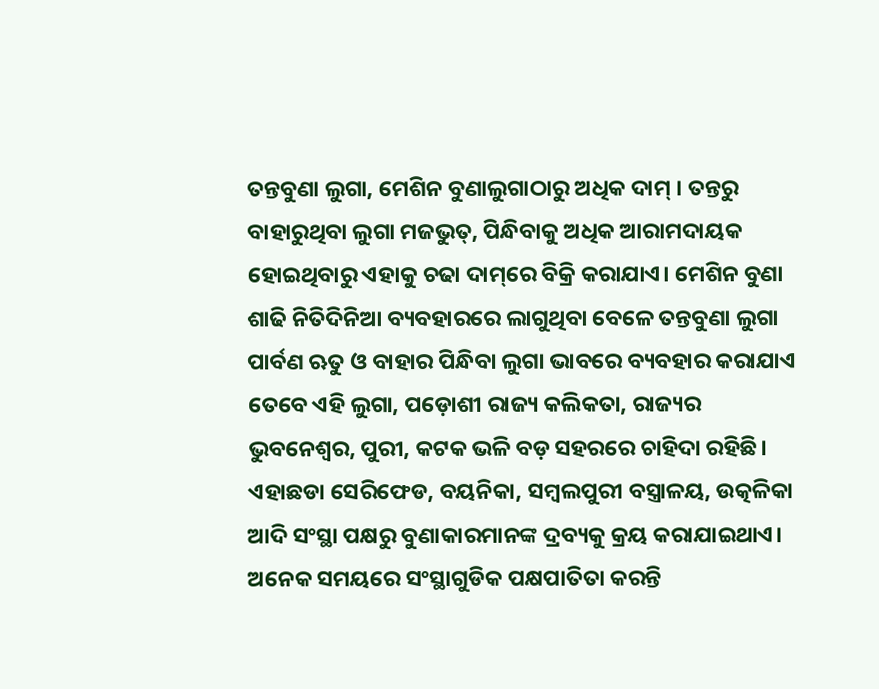ତନ୍ତବୁଣା ଲୁଗା, ମେଶିନ ବୁଣାଲୁଗାଠାରୁ ଅଧିକ ଦାମ୍‌ । ତନ୍ତରୁ ବାହାରୁଥିବା ଲୁଗା ମଜଭୁତ୍‌, ପିନ୍ଧିବାକୁ ଅଧିକ ଆରାମଦାୟକ ହୋଇଥିବାରୁ ଏହାକୁ ଚଢା ଦାମ୍‌ରେ ବିକ୍ରି କରାଯାଏ। ମେଶିନ ବୁଣା ଶାଢି ନିତିଦିନିଆ ବ୍ୟବହାରରେ ଲାଗୁଥିବା ବେଳେ ତନ୍ତବୁଣା ଲୁଗା ପାର୍ବଣ ଋତୁ ଓ ବାହାର ପିନ୍ଧିବା ଲୁଗା ଭାବରେ ବ୍ୟବହାର କରାଯାଏ ତେବେ ଏହି ଲୁଗା, ପଡ଼ୋଶୀ ରାଜ୍ୟ କଲିକତା, ରାଜ୍ୟର ଭୁବନେଶ୍ୱର, ପୁରୀ, କଟକ ଭଳି ବଡ଼ ସହରରେ ଚାହିଦା ରହିଛି। ଏହାଛଡା ସେରିଫେଡ, ବୟନିକା, ସମ୍ବଲପୁରୀ ବସ୍ତ୍ରାଳୟ, ଉତ୍କଳିକା ଆଦି ସଂସ୍ଥା ପକ୍ଷରୁ ବୁଣାକାରମାନଙ୍କ ଦ୍ରବ୍ୟକୁ କ୍ରୟ କରାଯାଇଥାଏ। ଅନେକ ସମୟରେ ସଂସ୍ଥାଗୁଡିକ ପକ୍ଷପାତିତା କରନ୍ତି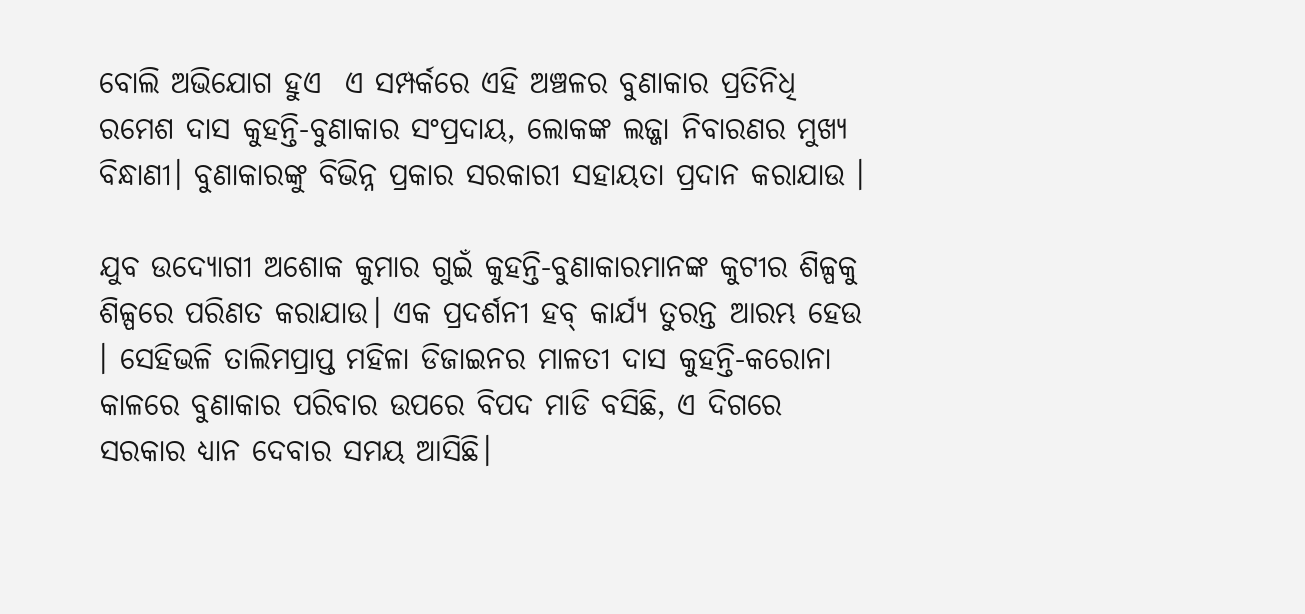ବୋଲି ଅଭିଯୋଗ ହୁଏ  ଏ ସମ୍ପର୍କରେ ଏହି ଅଞ୍ଚଳର ବୁଣାକାର ପ୍ରତିନିଧି ରମେଶ ଦାସ କୁହନ୍ତି-ବୁଣାକାର ସଂପ୍ରଦାୟ, ଲୋକଙ୍କ ଲଜ୍ଜା ନିବାରଣର ମୁଖ୍ୟ ବିନ୍ଧାଣୀ। ବୁଣାକାରଙ୍କୁ ବିଭିନ୍ନ ପ୍ରକାର ସରକାରୀ ସହାୟତା ପ୍ରଦାନ କରାଯାଉ ।

ଯୁବ ଉଦ୍ୟୋଗୀ ଅଶୋକ କୁମାର ଗୁଇଁ କୁହନ୍ତି-ବୁଣାକାରମାନଙ୍କ କୁଟୀର ଶିଳ୍ପକୁ ଶିଳ୍ପରେ ପରିଣତ କରାଯାଉ। ଏକ ପ୍ରଦର୍ଶନୀ ହବ୍‌ କାର୍ଯ୍ୟ ତୁରନ୍ତ ଆରମ୍ଭ ହେଉ । ସେହିଭଳି ତାଲିମପ୍ରାପ୍ତ ମହିଳା ଡିଜାଇନର ମାଳତୀ ଦାସ କୁହନ୍ତି-କରୋନା କାଳରେ ବୁଣାକାର ପରିବାର ଉପରେ ବିପଦ ମାଡି ବସିଛି, ଏ ଦିଗରେ ସରକାର ଧ୍ୟାନ ଦେବାର ସମୟ ଆସିଛି।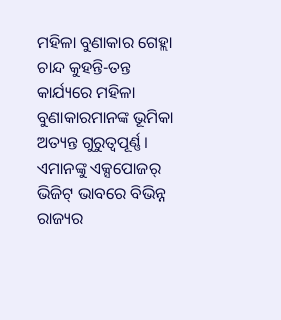ମହିଳା ବୁଣାକାର ଗେହ୍ଲା ଚାନ୍ଦ କୁହନ୍ତି-ତନ୍ତ କାର୍ଯ୍ୟରେ ମହିଳା ବୁଣାକାରମାନଙ୍କ ଭୂମିକା ଅତ୍ୟନ୍ତ ଗୁରୁତ୍ୱପୂର୍ଣ୍ଣ। ଏମାନଙ୍କୁ ଏକ୍ସପୋଜର୍‌ ଭିଜିଟ୍‌ ଭାବରେ ବିଭିନ୍ନ ରାଜ୍ୟର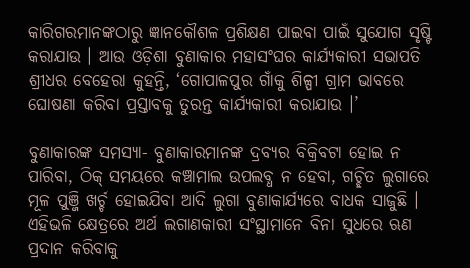କାରିଗରମାନଙ୍କଠାରୁ ଜ୍ଞାନକୌଶଳ ପ୍ରଶିକ୍ଷଣ ପାଇବା ପାଇଁ ସୁଯୋଗ ସୃଷ୍ଟି କରାଯାଉ । ଆଉ ଓଡ଼ିଶା ବୁଣାକାର ମହାସଂଘର କାର୍ଯ୍ୟକାରୀ ସଭାପତି ଶ୍ରୀଧର ବେହେରା କୁହନ୍ତି, ‘ଗୋପାଳପୁର ଗାଁକୁ ଶିଳ୍ପୀ ଗ୍ରାମ ଭାବରେ ଘୋଷଣା କରିବା ପ୍ରସ୍ତାବକୁ ତୁରନ୍ତ କାର୍ଯ୍ୟକାରୀ କରାଯାଉ ।’

ବୁଣାକାରଙ୍କ ସମସ୍ୟା- ବୁଣାକାରମାନଙ୍କ ଦ୍ରବ୍ୟର ବିକ୍ରିବଟା ହୋଇ ନ ପାରିବା, ଠିକ୍‌ ସମୟରେ କଞ୍ଚାମାଲ ଉପଲବ୍ଧ ନ ହେବା, ଗଚ୍ଛିତ ଲୁଗାରେ ମୂଳ ପୁଞ୍ଜି ଖର୍ଚ୍ଚ ହୋଇଯିବା ଆଦି ଲୁଗା ବୁଣାକାର୍ଯ୍ୟରେ ବାଧକ ସାଜୁଛି । ଏହିଭଳି କ୍ଷେତ୍ରରେ ଅର୍ଥ ଲଗାଣକାରୀ ସଂସ୍ଥାମାନେ ବିନା ସୁଧରେ ଋଣ ପ୍ରଦାନ କରିବାକୁ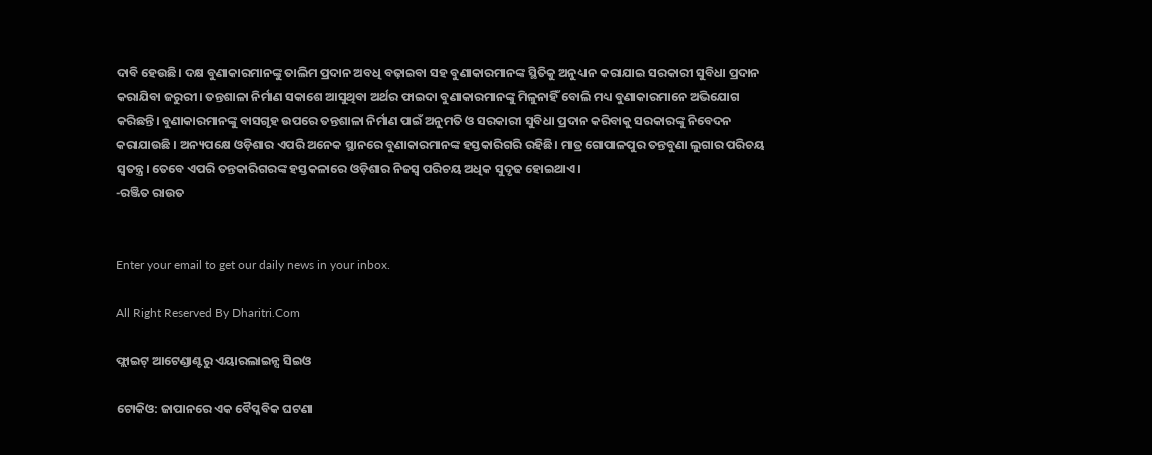ଦାବି ହେଉଛି। ଦକ୍ଷ ବୁଣାକାରମାନଙ୍କୁ ତାଲିମ ପ୍ରଦାନ ଅବଧି ବଢ଼ାଇବା ସହ ବୁଣାକାରମାନଙ୍କ ସ୍ଥିତିକୁ ଅନୁଧ୍ୟାନ କରାଯାଇ ସରକାରୀ ସୁବିଧା ପ୍ରଦାନ କରାଯିବା ଜରୁରୀ। ତନ୍ତଶାଳା ନିର୍ମାଣ ସକାଶେ ଆସୁଥିବା ଅର୍ଥର ଫାଇଦା ବୁଣାକାରମାନଙ୍କୁ ମିଳୁନାହିଁ ବୋଲି ମଧ୍ୟ ବୁଣାକାରମାନେ ଅଭିଯୋଗ କରିଛନ୍ତି। ବୁଣାକାରମାନଙ୍କୁ ବାସଗୃହ ଉପରେ ତନ୍ତଶାଳା ନିର୍ମାଣ ପାଇଁ ଅନୁମତି ଓ ସରକାରୀ ସୁବିଧା ପ୍ରଦାନ କରିବାକୁ ସରକାରଙ୍କୁ ନିବେଦନ କରାଯାଉଛି । ଅନ୍ୟପକ୍ଷେ ଓଡ଼ିଶାର ଏପରି ଅନେକ ସ୍ଥାନରେ ବୁଣାକାରମାନଙ୍କ ହସ୍ତକାରିଗରି ରହିଛି। ମାତ୍ର ଗୋପାଳପୁର ତନ୍ତବୁଣା ଲୁଗାର ପରିଚୟ ସ୍ବତନ୍ତ୍ର। ତେବେ ଏପରି ତନ୍ତକାରିଗରଙ୍କ ହସ୍ତକଳାରେ ଓଡ଼ିଶାର ନିଜସ୍ବ ପରିଚୟ ଅଧିକ ସୁଦୃଢ ହୋଇଥାଏ।
-ରଞ୍ଜିତ ରାଉତ


Enter your email to get our daily news in your inbox.

All Right Reserved By Dharitri.Com

ଫ୍ଲାଇଟ୍‌ ଆଟେଣ୍ଡାଣ୍ଟରୁ ଏୟାରଲାଇନ୍ସ ସିଇଓ

ଟୋକିଓ: ଜାପାନରେ ଏକ ବୈପ୍ଳବିକ ଘଟଣା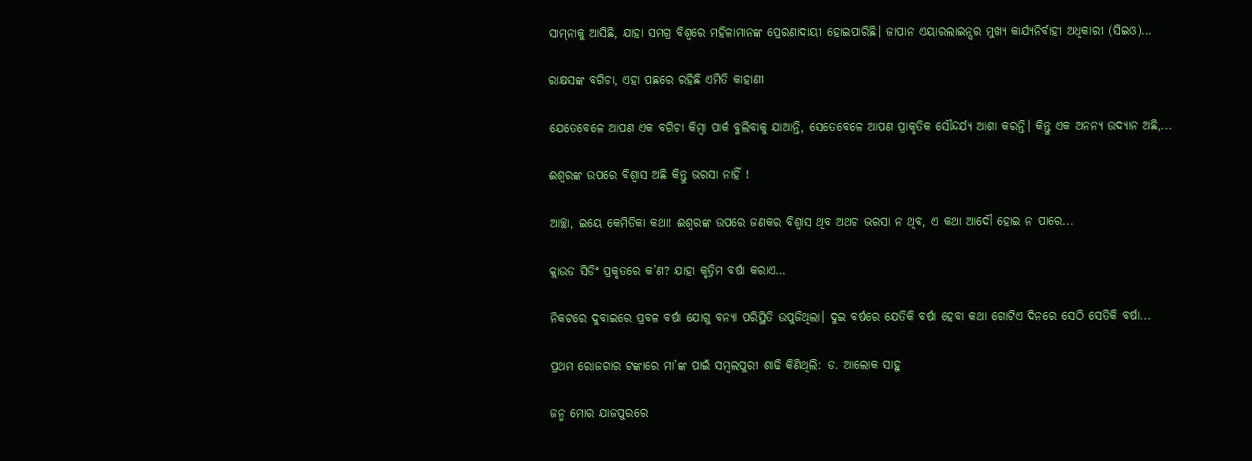ସାମ୍‌ନାକୁ ଆସିଛି, ଯାହା ସମଗ୍ର ବିଶ୍ୱରେ ମହିଳାମାନଙ୍କ ପ୍ରେରଣାଦାୟୀ ହୋଇପାରିଛି। ଜାପାନ ଏୟାରଲାଇନ୍ସର ମୁଖ୍ୟ କାର୍ଯ୍ୟନିର୍ବାହୀ ଅଧିକାରୀ (ସିଇଓ)...

ରାକ୍ଷସଙ୍କ ବଗିଚା, ଏହା ପଛରେ ରହିଛି ଏମିତି କାହାଣୀ

ଯେତେବେଳେ ଆପଣ ଏକ ବଗିଚା କିମ୍ବା ପାର୍କ ବୁଲିବାକୁ ଯାଆନ୍ତି, ସେତେବେଳେ ଆପଣ ପ୍ରାକୃତିକ ସୌନ୍ଦର୍ଯ୍ୟ ଆଶା କରନ୍ତି। କିନ୍ତୁ ଏକ ଅନନ୍ୟ ଉଦ୍ୟାନ ଅଛି,...

ଈଶ୍ୱରଙ୍କ ଉପରେ ବିଶ୍ୱାସ ଅଛି କିନ୍ତୁ ଭରସା ନାହିଁ !

ଆଚ୍ଛା, ଇୟେ କେମିତିକା କଥା! ଈଶ୍ୱରଙ୍କ ଉପରେ ଜଣକର ବିଶ୍ୱାସ ଥିବ ଅଥଚ ଭରସା ନ ଥିବ, ଏ କଥା ଆଦୌ ହୋଇ ନ ପାରେ...

କ୍ଲାଉଡ ସିଡିଂ ପ୍ରକୃତରେ କ’ଣ? ଯାହା କୃତ୍ରିମ ବର୍ଷା କରାଏ…

ନିକଟରେ ଦୁବାଇରେ ପ୍ରବଳ ବର୍ଷା ଯୋଗୁ ବନ୍ୟା ପରିସ୍ଥିତି ଉପୁଜିଥିଲା। ଦୁଇ ବର୍ଷରେ ଯେତିକି ବର୍ଷା ହେବା କଥା ଗୋଟିଏ ଦିନରେ ସେଠି ସେତିକି ବର୍ଷା...

ପ୍ରଥମ ରୋଜଗାର ଟଙ୍କାରେ ମା’ଙ୍କ ପାଇଁ ସମ୍ବଲପୁରୀ ଶାଢି କିଣିଥିଲି: ଡ. ଆଲୋକ ସାହୁ

ଜନ୍ମ ମୋର ଯାଜପୁରରେ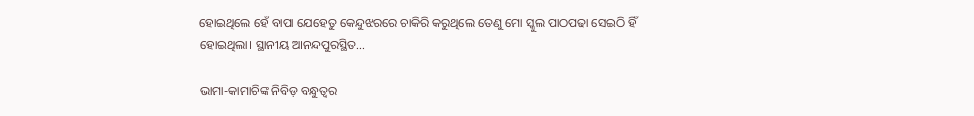ହୋଇଥିଲେ ହେଁ ବାପା ଯେହେତୁ କେନ୍ଦୁଝରରେ ଚାକିରି କରୁଥିଲେ ତେଣୁ ମୋ ସ୍କୁଲ ପାଠପଢା ସେଇଠି ହିଁ ହୋଇଥିଲା। ସ୍ଥାନୀୟ ଆନନ୍ଦପୁରସ୍ଥିତ...

ଭାମା-କାମାଚିଙ୍କ ନିବିଡ଼ ବନ୍ଧୁତ୍ୱର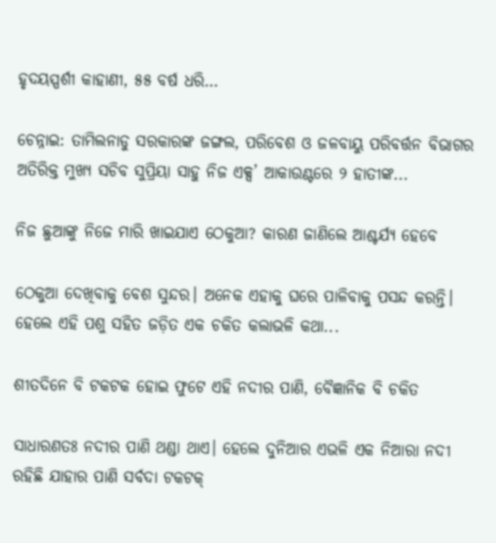ହୃଦୟସ୍ପର୍ଶୀ କାହାଣୀ, ୫୫ ବର୍ଷ ଧରି…

ଚେନ୍ନାଇ: ତାମିଲନାଡୁ ସରକାରଙ୍କ ଜଙ୍ଗଲ, ପରିବେଶ ଓ ଜଳବାୟୁ ପରିବର୍ତ୍ତନ ବିଭାଗର ଅତିରିକ୍ତ ମୁଖ୍ୟ ସଚିବ ସୁପ୍ରିୟା ସାହୁ ନିଜ ଏକ୍ସ’ ଆକାଉଣ୍ଟରେ ୨ ହାତୀଙ୍କ...

ନିଜ ଛୁଆଙ୍କୁ ନିଜେ ମାରି ଖାଇଯାଏ ଠେକୁଆ? କାରଣ ଜାଣିଲେ ଆଶ୍ଚର୍ଯ୍ୟ ହେବେ

ଠେକୁଆ ଦେଖିବାକୁ ବେଶ ସୁନ୍ଦର। ଅନେକ ଏହାକୁ ଘରେ ପାଳିବାକୁ ପସନ୍ଦ କରନ୍ତି। ହେଲେ ଏହି ପଶୁ ସହିତ ଜଡ଼ିତ ଏକ ଚକିତ କଲାଭଳି କଥା...

ଶୀତଦିନେ ବି ଟକଟକ ହୋଇ ଫୁଟେ ଏହି ନଦୀର ପାଣି, ବୈଜ୍ଞାନିକ ବି ଚକିତ

ସାଧାରଣତଃ ନଦୀର ପାଣି ଥଣ୍ଡା ଥାଏ। ହେଲେ ଦୁନିଆର ଏଭଳି ଏକ ନିଆରା ନଦୀ ରହିଛି ଯାହାର ପାଣି ସର୍ବଦା ଟକଟକ୍‌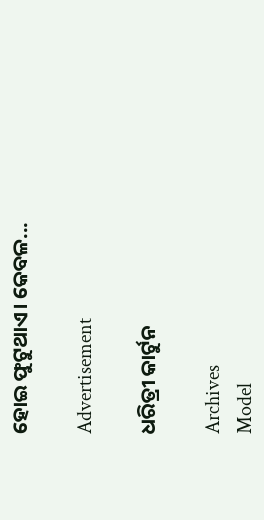ହୋଇ ଫୁଟୁଥାଏ। କେବଳ...

Advertisement

ଧରିତ୍ରୀ କାର୍ଟୁନ

Archives
Model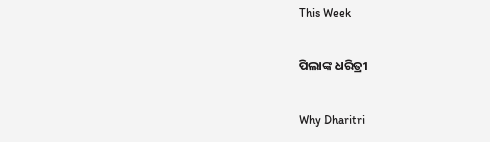This Week

ପିଲାଙ୍କ ଧରିତ୍ରୀ

Why Dharitri